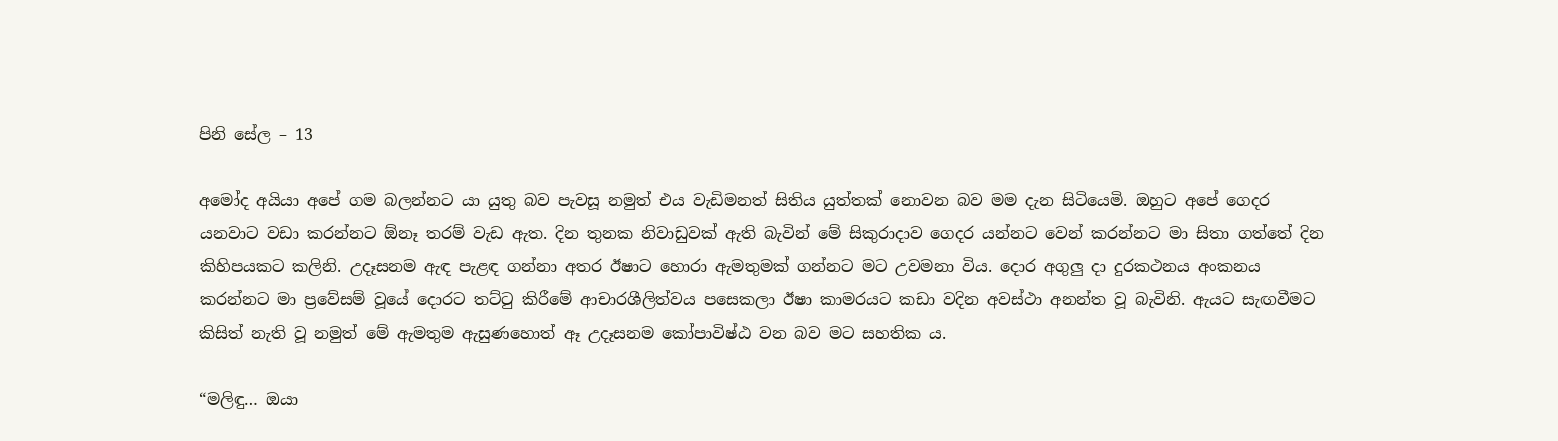පිනි සේල – 13

අමෝද අයියා අපේ ගම බලන්නට යා යුතු බව පැවසූ නමුත් එය වැඩිමනත් සිතිය යුත්තක් නොවන බව මම දැන සිටියෙමි. ඔහුට අපේ ගෙදර යනවාට වඩා කරන්නට ඕනෑ තරම් වැඩ ඇත. දින තුනක නිවාඩුවක් ඇති බැවින් මේ සිකුරාදාව ගෙදර යන්නට වෙන් කරන්නට මා සිතා ගත්තේ දින කිහිපයකට කලිනි. උදෑසනම ඇඳ පැළඳ ගන්නා අතර ඊෂාට හොරා ඇමතුමක් ගන්නට මට උවමනා විය. දොර අගුලු දා දුරකථනය අංකනය කරන්නට මා ප්‍රවේසම් වූයේ දොරට තට්ටු කිරීමේ ආචාරශීලිත්වය පසෙකලා ඊෂා කාමරයට කඩා වදින අවස්ථා අනන්ත වූ බැවිනි. ඇයට සැඟවීමට කිසිත් නැති වූ නමුත් මේ ඇමතුම ඇසුණහොත් ඈ උදෑසනම කෝපාවිෂ්ඨ වන බව මට සහතික ය.

“මලිඳු… ඔයා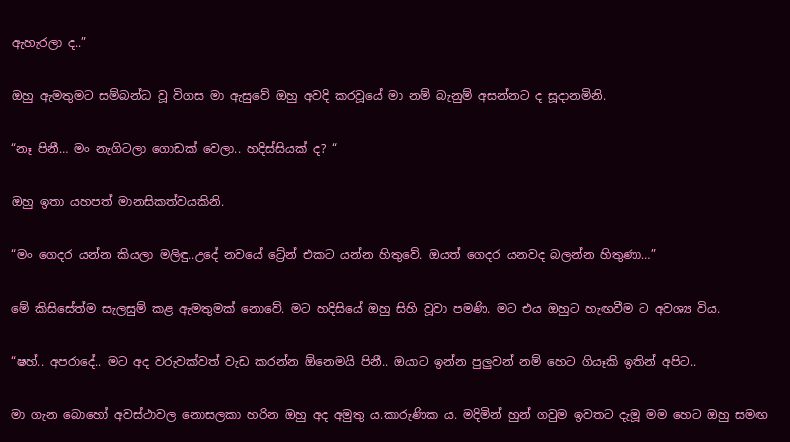ඇහැරලා ද..”

ඔහු ඇමතුමට සම්බන්ධ වූ විගස මා ඇසුවේ ඔහු අවදි කරවූයේ මා නම් බැනුම් අසන්නට ද සූදානමිනි.

“නෑ පිනී… මං නැගිටලා ගොඩක් වෙලා.. හදිස්සියක් ද? “

ඔහු ඉතා යහපත් මානසිකත්වයකිනි.

“මං ගෙදර යන්න කියලා මලිඳු..උදේ නවයේ ට්‍රේන් එකට යන්න හිතුවේ. ඔයත් ගෙදර යනවද බලන්න හිතුණා…”

මේ කිසිසේත්ම සැලසුම් කළ ඇමතුමක් නොවේ. මට හදිසියේ ඔහු සිහි වූවා පමණි. මට එය ඔහුට හැඟවීම ට අවශ්‍ය විය.

“ෂහ්.. අපරාදේ.. මට අද වරුවක්වත් වැඩ කරන්න ඕනෙමයි පිනී.. ඔයාට ඉන්න පුලුවන් නම් හෙට ගියෑකි ඉතින් අපිට..

මා ගැන බොහෝ අවස්ථාවල නොසලකා හරින ඔහු අද අමුතු ය.කාරුණික ය. මදිමින් හුන් ගවුම ඉවතට දැමූ මම හෙට ඔහු සමඟ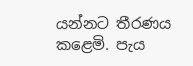යන්නට තීරණය කළෙමි. පැය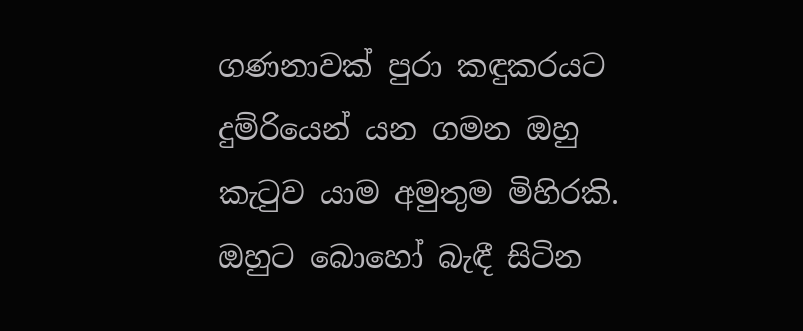ගණනාවක් පුරා කඳුකරයට දුම්රියෙන් යන ගමන ඔහු කැටුව යාම අමුතුම මිහිරකි. ඔහුට බොහෝ බැඳී සිටින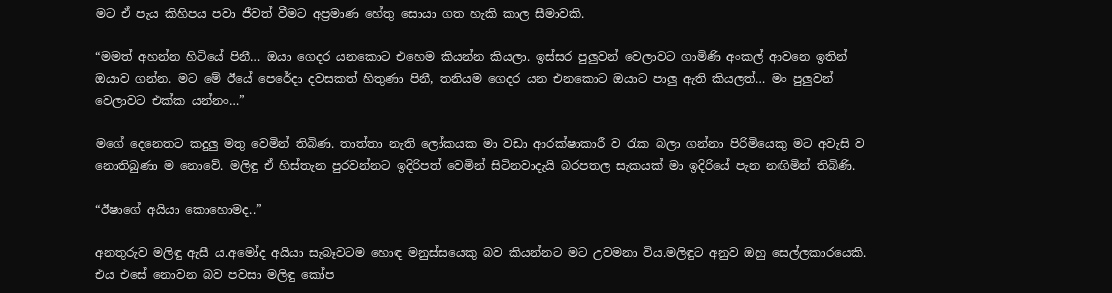මට ඒ පැය කිහිපය පවා ජීවත් වීමට අප්‍රමාණ හේතු සොයා ගත හැකි කාල සීමාවකි.

“මමත් අහන්න හිටියේ පිනී… ඔයා ගෙදර යනකොට එහෙම කියන්න කියලා. ඉස්සර පුලුවන් වෙලාවට ගාමිණි අංකල් ආවනෙ ඉතින් ඔයාව ගන්න. මට මේ ඊයේ පෙරේදා දවසකත් හිතුණා පිනී, තනියම ගෙදර යන එනකොට ඔයාට පාලු ඇති කියලත්… මං පුලුවන් වෙලාවට එක්ක යන්නං…”

මගේ දෙනෙතට කදුලු මතු වෙමින් තිබිණ. තාත්තා නැති ලෝකයක මා වඩා ආරක්ෂාකාරී ව රැක බලා ගන්නා පිරිමියෙකු මට අවැසි ව නොතිබුණා ම නොවේ. මලිඳු ඒ හිස්තැන පුරවන්නට ඉදිරිපත් වෙමින් සිටිනවාදැයි බරපතල සැකයක් මා ඉදිරියේ පැන නඟිමින් තිබිණි.

“ඊෂාගේ අයියා කොහොමද..”

අනතුරුව මලිඳු ඇසී ය.අමෝද අයියා සැබෑවටම හොඳ මනුස්සයෙකු බව කියන්නට මට උවමනා විය.මලිඳුට අනුව ඔහු සෙල්ලකාරයෙකි. එය එසේ නොවන බව පවසා මලිඳු කෝප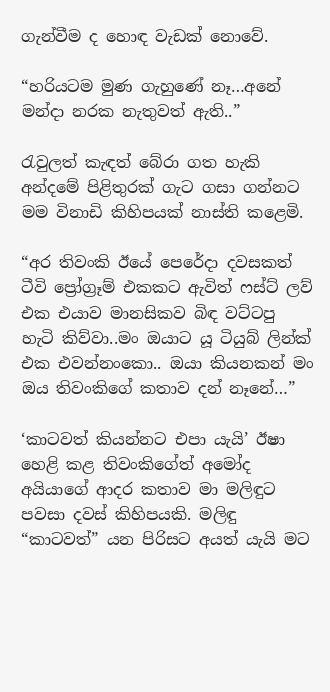ගැන්වීම ද හොඳ වැඩක් නොවේ.

“හරියටම මුණ ගැහුණේ නෑ…අනේ මන්දා නරක නැතුවත් ඇති..”

රැවුලත් කැඳත් බේරා ගත හැකි අන්දමේ පිළිතුරක් ගැට ගසා ගන්නට මම විනාඩි කිහිපයක් නාස්ති කළෙමි.

“අර තිවංකි ඊයේ පෙරේදා දවසකත් ටීවි ප්‍රෝග්‍රෑම් එකකට ඇවිත් ෆස්ට් ලව් එක එයාව මානසිකව බිඳ වට්ටපු හැටි කිව්වා..මං ඔයාට යූ ටියුබ් ලින්ක් එක එවන්නංකො.. ඔයා කියනකන් මං ඔය තිවංකිගේ කතාව දන් නෑනේ…”

‘කාටවත් කියන්නට එපා යැයි’ ඊෂා හෙළි කළ තිවංකිගේත් අමෝද අයියාගේ ආදර කතාව මා මලිඳුට පවසා දවස් කිහිපයකි. මලිඳු “කාටවත්” යන පිරිසට අයත් යැයි මට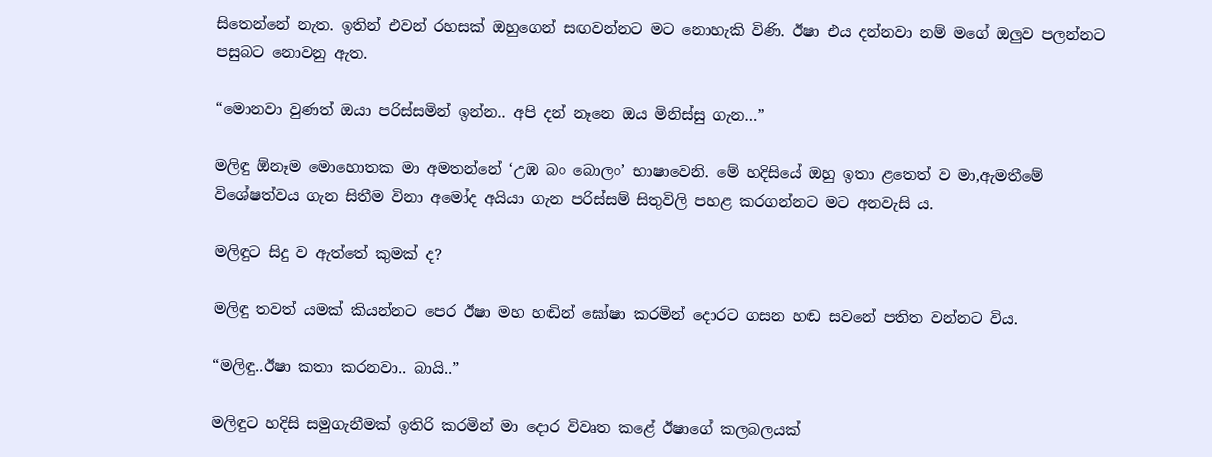සිතෙන්නේ නැත. ඉතින් එවන් රහසක් ඔහුගෙන් සඟවන්නට මට නොහැකි විණි. ඊෂා එය දන්නවා නම් මගේ ඔලුව පලන්නට පසුබට නොවනු ඇත.

“මොනවා වුණත් ඔයා පරිස්සමින් ඉන්න.. අපි දන් නෑනෙ ඔය මිනිස්සු ගැන…”

මලිඳු ඕනෑම මොහොතක මා අමතන්නේ ‘උඹ බං බොලං’ භාෂාවෙනි. මේ හදිසියේ ඔහු ඉතා ළතෙත් ව මා,ඇමතීමේ විශේෂත්වය ගැන සිතීම විනා අමෝද අයියා ගැන පරිස්සම් සිතුවිලි පහළ කරගන්නට මට අනවැසි ය.

මලිඳුට සිදු ව ඇත්තේ කුමක් ද?

මලිඳු තවත් යමක් කියන්නට පෙර ඊෂා මහ හඬින් ඝෝෂා කරමින් දොරට ගසන හඬ සවනේ පතිත වන්නට විය.

“මලිඳු..ඊෂා කතා කරනවා.. බායි..”

මලිඳුට හදිසි සමුගැනීමක් ඉතිරි කරමින් මා දොර විවෘත කළේ ඊෂාගේ කලබලයක්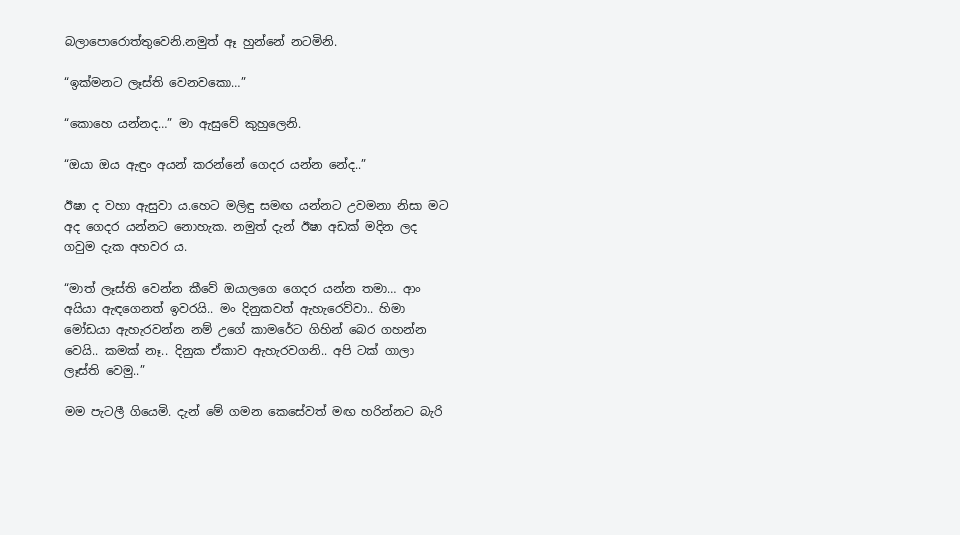බලාපොරොත්තුවෙනි.නමුත් ඈ හුන්නේ නටමිනි.

“ඉක්මනට ලෑස්ති වෙනවකො…”

“කොහෙ යන්නද…” මා ඇසුවේ කුහුලෙනි.

“ඔයා ඔය ඇඳුං අයන් කරන්නේ ගෙදර යන්න නේද..”

ඊෂා ද වහා ඇසුවා ය.හෙට මලිඳු සමඟ යන්නට උවමනා නිසා මට අද ගෙදර යන්නට නොහැක. නමුත් දැන් ඊෂා අඩක් මදින ලද ගවුම දැක අහවර ය.

“මාත් ලෑස්ති වෙන්න කීවේ ඔයාලගෙ ගෙදර යන්න තමා… ආං අයියා ඇඳගෙනත් ඉවරයි.. මං දිනුකවත් ඇහැරෙව්වා.. හිමා මෝඩයා ඇහැරවන්න නම් උගේ කාමරේට ගිහින් බෙර ගහන්න වෙයි.. කමක් නෑ.. දිනුක ඒකාව ඇහැරවගනි.. අපි ටක් ගාලා ලෑස්ති වෙමු..”

මම පැටලී ගියෙමි. දැන් මේ ගමන කෙසේවත් මඟ හරින්නට බැරි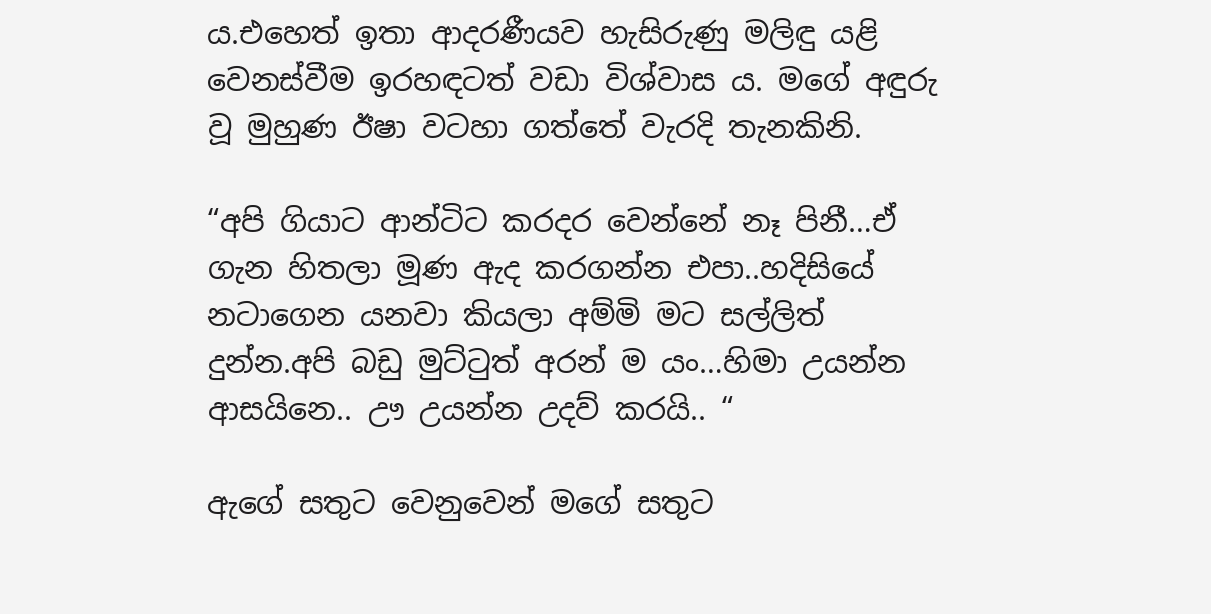ය.එහෙත් ඉතා ආදරණීයව හැසිරුණු මලිඳු යළි වෙනස්වීම ඉරහඳටත් වඩා විශ්වාස ය. මගේ අඳුරු වූ මුහුණ ඊෂා වටහා ගත්තේ වැරදි තැනකිනි.

“අපි ගියාට ආන්ටිට කරදර වෙන්නේ නෑ පිනී…ඒ ගැන හිතලා මූණ ඇද කරගන්න එපා..හදිසියේ නටාගෙන යනවා කියලා අම්මි මට සල්ලිත් දුන්න.අපි බඩු මුට්ටුත් අරන් ම යං…හිමා උයන්න ආසයිනෙ.. ඌ උයන්න උදව් කරයි.. “

ඇගේ සතුට වෙනුවෙන් මගේ සතුට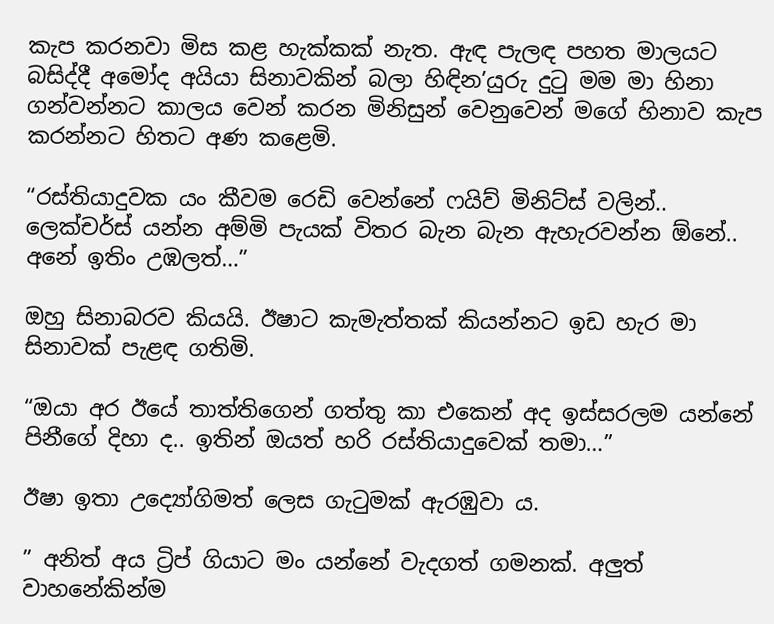කැප කරනවා මිස කළ හැක්කක් නැත. ඇඳ පැලඳ පහත මාලයට බසිද්දී අමෝද අයියා සිනාවකින් බලා හිඳින’යුරු දුටු මම මා හිනා ගන්වන්නට කාලය වෙන් කරන මිනිසුන් වෙනුවෙන් මගේ හිනාව කැප කරන්නට හිතට අණ කළෙමි.

“රස්තියාදුවක යං කීවම රෙඩි වෙන්නේ ෆයිව් මිනිට්ස් වලින්.. ලෙක්චර්ස් යන්න අම්මි පැයක් විතර බැන බැන ඇහැරවන්න ඕනේ.. අනේ ඉතිං උඹලත්…”

ඔහු සිනාබරව කියයි. ඊෂාට කැමැත්තක් කියන්නට ඉඩ හැර මා සිනාවක් පැළඳ ගතිමි.

“ඔයා අර ඊයේ තාත්තිගෙන් ගත්තු කා එකෙන් අද ඉස්සරලම යන්නේ පිනීගේ දිහා ද.. ඉතින් ඔයත් හරි රස්තියාදුවෙක් තමා…”

ඊෂා ඉතා උද්‍යෝගිමත් ලෙස ගැටුමක් ඇරඹුවා ය.

” අනිත් අය ට්‍රිප් ගියාට මං යන්නේ වැදගත් ගමනක්. අලුත් වාහනේකින්ම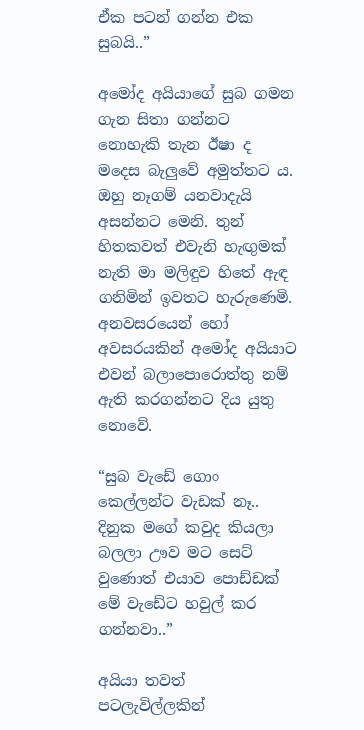ඒක පටන් ගන්න එක සුබයි..”

අමෝද අයියාගේ සුබ ගමන ගැන සිතා ගන්නට නොහැකි තැන ඊෂා ද මදෙස බැලුවේ අමුත්තට ය. ඔහු නෑගම් යනවාදැයි අසන්නට මෙනි. තුන් හිතකවත් එවැනි හැඟුමක් නැති මා මලිඳුව හිතේ ඇඳ ගනිමින් ඉවතට හැරුණෙමි. අනවසරයෙන් හෝ අවසරයකින් අමෝද අයියාට එවන් බලාපොරොත්තු නම් ඇති කරගන්නට දිය යුතු නොවේ.

“සුබ වැඩේ ගොං කෙල්ලන්ට වැඩක් නෑ.. දිනුක මගේ කවුද කියලා බලලා ඌව මට සෙට් වුණොත් එයාව පොඩ්ඩක් මේ වැඩේට හවුල් කර ගන්නවා..”

අයියා තවත් පටලැවිල්ලකින්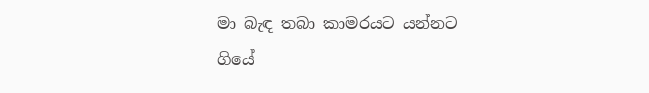මා බැඳ තබා කාමරයට යන්නට ගියේ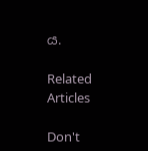ය.

Related Articles

Don't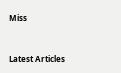Miss


Latest Articles